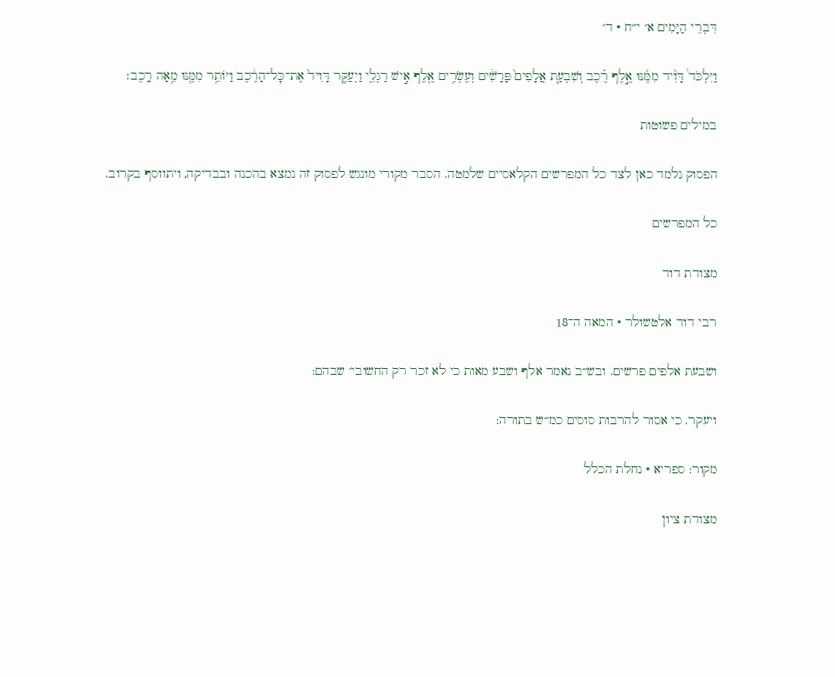דִּבְרֵי הַיָּמִים א׳ י״ח · ד׳

וַיִּלְכֹּד֩ דָּוִ֨יד מִמֶּ֜נּוּ אֶ֣לֶף רֶ֗כֶב וְשִׁבְעַ֤ת אֲלָפִים֙ פָּרָשִׁ֔ים וְעֶשְׂרִ֥ים אֶ֖לֶף אִ֣ישׁ רַגְלִ֑י וַיְעַקֵּ֤ר דָּוִיד֙ אֶת־כׇּל־הָרֶ֔כֶב וַיּוֹתֵ֥ר מִמֶּ֖נּוּ מֵ֥אָה רָֽכֶב׃

במילים פשוטות

הפסוק נלמד כאן לצד כל המפרשים הקלאסיים שלמטה. הסבר מקורי מונגש לפסוק זה נמצא בהכנה ובבדיקה, ויתווסף בקרוב.

כל המפרשים

מצודת דוד

רבי דוד אלטשולר · המאה ה־18

ושבעת אלפים פרשים. ובש״ב נאמר אלף ושבע מאות כי לא זכר רק החשובי׳ שבהם:

ויעקר. כי אסור להרבות סוסים כמ״ש בתורה:

מקור: ספריא · נחלת הכלל

מצודת ציון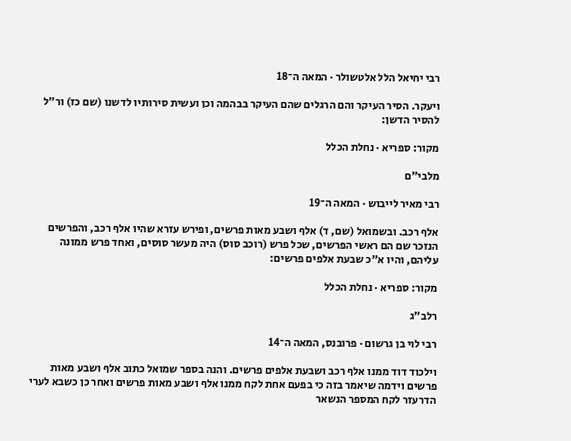רבי יחיאל הלל אלטשולר · המאה ה־18

ויעקר. הסיר העיקר והם הרגלים שהם העיקר בבהמה וכן ועשית סירותיו לדשנו (שם כז) ור״ל להסיר הדשן:

מקור: ספריא · נחלת הכלל

מלבי״ם

רבי מאיר לייבוש · המאה ה־19

אלף רכב. ובשמואל (שם, ד) אלף ושבע מאות פרשים, ופירש עזרא שהיו אלף רכב, והפרשים הנזכר שם הם ראשי הפרשים, שכל פרש (רוכב סוס) היה מעשר סוסים, ואחד פרש ממונה עליהם, והיו א"כ שבעת אלפים פרשים:

מקור: ספריא · נחלת הכלל

רלב״ג

רבי לוי בן גרשום · פרובנס, המאה ה־14

וילכוד דוד ממנו אלף רכב ושבעת אלפים פרשים. והנה בספר שמואל כתוב אלף ושבע מאות פרשים וידמה שיאמר בזה כי בפעם אחת לקח ממנו אלף ושבע מאות פרשים ואחר כן כשבא לערי הדרעזר לקח המספר הנשאר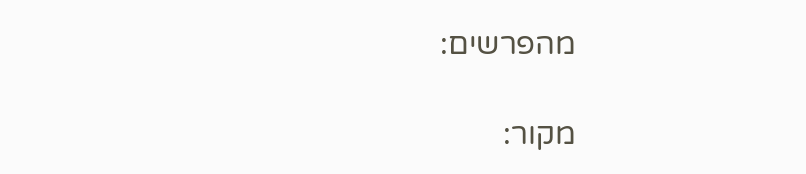מהפרשים:

מקור: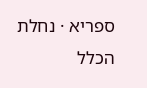ספריא · נחלת הכלל